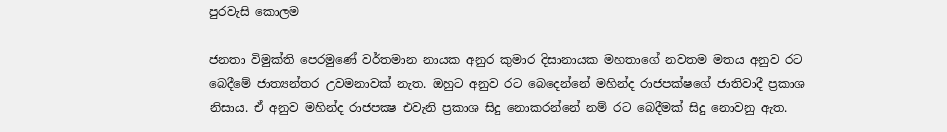පුරවැසි කොලම

ජනතා විමුක්‌ති පෙරමුණේ වර්තමාන නායක අනුර කුමාර දිසානායක මහතාගේ නවතම මතය අනුව රට බෙදීමේ ජාත්‍යන්තර උවමනාවක්‌ නැත. ඔහුට අනුව රට බෙදෙන්නේ මහින්ද රාජපක්‌ෂගේ ජාතිවාදී ප්‍රකාශ නිසාය. ඒ අනුව මහින්ද රාජපක්‍ෂ එවැනි ප්‍රකාශ සිදු නොකරන්නේ නම් රට බෙදීමක්‌ සිදු නොවනු ඇත.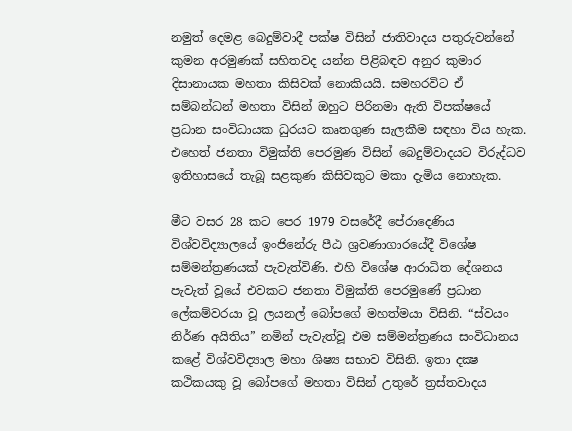නමුත් දෙමළ බෙදුම්වාදී පක්‌ෂ විසින් ජාතිවාදය පතුරුවන්නේ කුමන අරමුණක්‌ සහිතවද යන්න පිළිබඳව අනුර කුමාර දිසානායක මහතා කිසිවක්‌ නොකියයි. සමහරවිට ඒ සම්බන්ධන් මහතා විසින් ඔහුට පිරිනමා ඇති විපක්‌ෂයේ ප්‍රධාන සංවිධායක ධුරයට කෘතගුණ සැලකීම සඳහා විය හැක. එහෙත් ජනතා විමුක්‌ති පෙරමුණ විසින් බෙදුම්වාදයට විරුද්ධව ඉතිහාසයේ තැබූ සළකුණ කිසිවකුට මකා දැමිය නොහැක.

මීට වසර 28 කට පෙර 1979 වසරේදී පේරාදෙණිය විශ්වවිද්‍යාලයේ ඉංජිනේරු පීඨ ශ්‍රවණාගාරයේදී විශේෂ සම්මන්ත්‍රණයක්‌ පැවැත්විණි. එහි විශේෂ ආරාධිත දේශනය පැවැත් වූයේ එවකට ජනතා විමුක්‌ති පෙරමුණේ ප්‍රධාන ලේකම්වරයා වූ ලයනල් බෝපගේ මහත්මයා විසිනි. “ස්‌වයං නිර්ණ අයිතිය” නමින් පැවැත්වූ එම සම්මන්ත්‍රණය සංවිධානය කළේ විශ්වවිද්‍යාල මහා ශිෂ්‍ය සභාව විසිනි. ඉතා දක්‍ෂ කථිකයකු වූ බෝපගේ මහතා විසින් උතුරේ ත්‍රස්‌තවාදය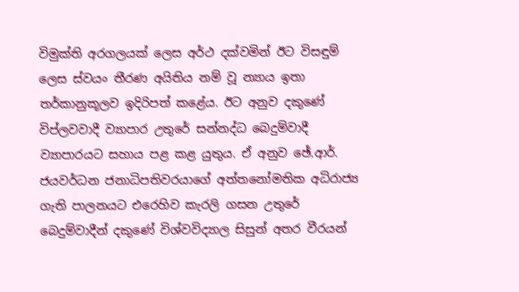විමුක්‌ති අරගලයක්‌ ලෙස අර්ථ දක්‌වමින් ඊට විසඳුම් ලෙස ස්‌වයං තීරණ අයිතිය නම් වූ න්‍යාය ඉතා තර්කානුකූලව ඉදිරිපත් කළේය. ඊට අනුව දකුණේ විප්ලවවාදී ව්‍යාපාර උතුරේ සන්නද්ධ බෙදුම්වාදී ව්‍යාපාරයට සහාය පළ කළ යුතුය. ඒ අනුව ඡේ.ආර්. ජයවර්ධන ජනාධිපතිවරයාගේ අත්තනෝමතික අධිරාජ්‍ය ගැති පාලනයට එරෙහිව කැරලි ගසන උතුරේ බෙදුම්වාදීන් දකුණේ විශ්වවිද්‍යාල සිසුන් අතර වීරයන්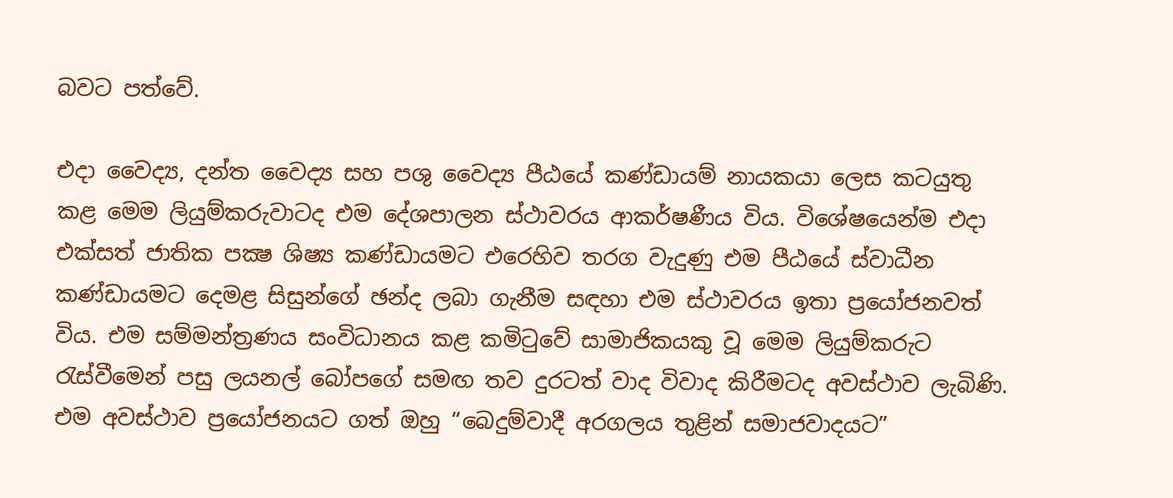බවට පත්වේ.

එදා වෛද්‍ය, දන්ත වෛද්‍ය සහ පශු වෛද්‍ය පීඨයේ කණ්‌ඩායම් නායකයා ලෙස කටයුතු කළ මෙම ලියුම්කරුවාටද එම දේශපාලන ස්‌ථාවරය ආකර්ෂණීය විය. විශේෂයෙන්ම එදා එක්‌සත් ජාතික පක්‍ෂ ශිෂ්‍ය කණ්‌ඩායමට එරෙහිව තරග වැදුණු එම පීඨයේ ස්‌වාධීන කණ්‌ඩායමට දෙමළ සිසුන්ගේ ඡන්ද ලබා ගැනීම සඳහා එම ස්‌ථාවරය ඉතා ප්‍රයෝජනවත් විය. එම සම්මන්ත්‍රණය සංවිධානය කළ කමිටුවේ සාමාජිකයකු වූ මෙම ලියුම්කරුට රැස්‌වීමෙන් පසු ලයනල් බෝපගේ සමඟ තව දුරටත් වාද විවාද කිරීමටද අවස්‌ථාව ලැබිණි. එම අවස්‌ථාව ප්‍රයෝජනයට ගත් ඔහු “බෙදුම්වාදී අරගලය තුළින් සමාජවාදයට”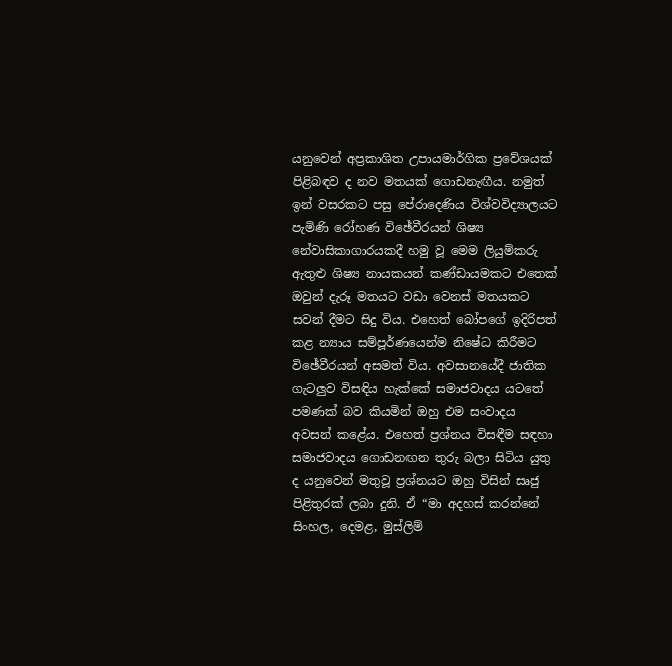යනුවෙන් අප්‍රකාශිත උපායමාර්ගික ප්‍රවේශයක්‌ පිළිබඳව ද නව මතයක්‌ ගොඩනැඟීය. නමුත් ඉන් වසරකට පසු පේරාදෙණිය විශ්වවිද්‍යාලයට පැමිණි රෝහණ විඡේවීරයන් ශිෂ්‍ය නේවාසිකාගාරයකදී හමු වූ මෙම ලියුම්කරු ඇතුළු ශිෂ්‍ය නායකයන් කණ්‌ඩායමකට එතෙක්‌ ඔවුන් දැරූ මතයට වඩා වෙනස්‌ මතයකට සවන් දීමට සිදු විය. එහෙත් බෝපගේ ඉදිරිපත් කළ න්‍යාය සම්පූර්ණයෙන්ම නිෂේධ කිරීමට විඡේවීරයන් අසමත් විය. අවසානයේදී ජාතික ගැටලුව විසඳිය හැක්‌කේ සමාජවාදය යටතේ පමණක්‌ බව කියමින් ඔහු එම සංවාදය අවසන් කළේය. එහෙත් ප්‍රශ්නය විසඳීම සඳහා සමාජවාදය ගොඩනඟන තුරු බලා සිටිය යුතු ද යනුවෙන් මතුවූ ප්‍රශ්නයට ඔහු විසින් සෘජු පිළිතුරක්‌ ලබා දුනි. ඒ “මා අදහස්‌ කරන්නේ සිංහල, දෙමළ, මුස්‌ලිම්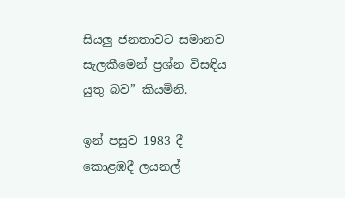සියලු ජනතාවට සමානව සැලකීමෙන් ප්‍රශ්න විසඳිය යුතු බව” කියමිනි.

ඉන් පසුව 1983 දී කොළඹදී ලයනල්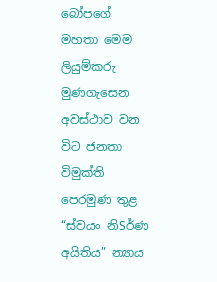බෝපගේ මහතා මෙම ලියුම්කරු මුණගැසෙන අවස්‌ථාව වන විට ජනතා විමුක්‌ති පෙරමුණ තුළ “ස්‌වයං නිSර්ණ අයිතිය” න්‍යාය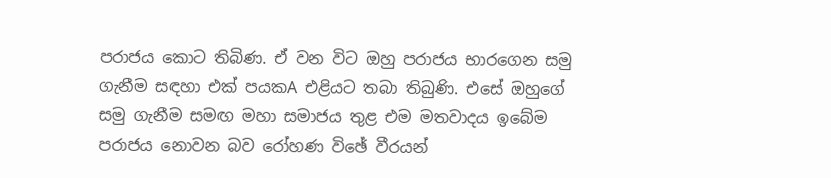පරාජය කොට තිබිණ. ඒ වන විට ඔහු පරාජය භාරගෙන සමු ගැනීම සඳහා එක්‌ පයකA එළියට තබා තිබුණි. එසේ ඔහුගේ සමු ගැනීම සමඟ මහා සමාජය තුළ එම මතවාදය ඉබේම පරාජය නොවන බව රෝහණ විඡේ වීරයන්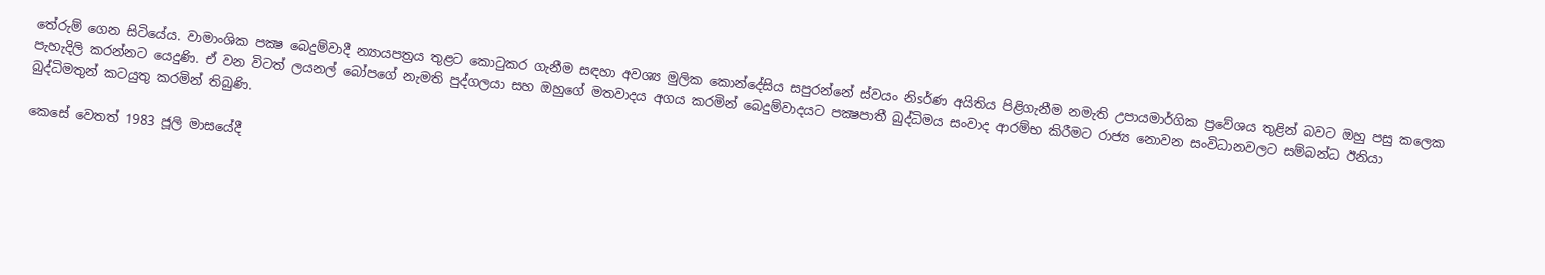තේරුම් ගෙන සිටියේය. වාමාංශික පක්‍ෂ බෙදුම්වාදී න්‍යායපත්‍රය තුළට කොටුකර ගැනීම සඳහා අවශ්‍ය මුලික කොන්දේසිය සපුරන්නේ ස්‌වයං නිsර්ණ අයිතිය පිළිගැනීම නමැති උපායමාර්ගික ප්‍රවේශය තුළින් බවට ඔහු පසු කලෙක පැහැදිලි කරන්නට යෙදුණි. ඒ වන විටත් ලයනල් බෝපගේ නැමති පුද්ගලයා සහ ඔහුගේ මතවාදය අගය කරමින් බෙදුම්වාදයට පක්‍ෂපාතී බුද්ධිමය සංවාද ආරම්භ කිරීමට රාජ්‍ය නොවන සංවිධානවලට සම්බන්ධ ඊනියා බුද්ධිමතුන් කටයුතු කරමින් තිබුණි.

කෙසේ වෙතත් 1983 ජූලි මාසයේදී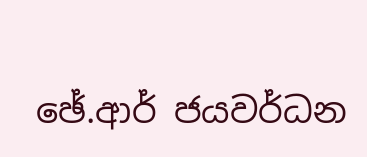ඡේ.ආර් ජයවර්ධන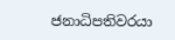ජනාධිපතිවරයා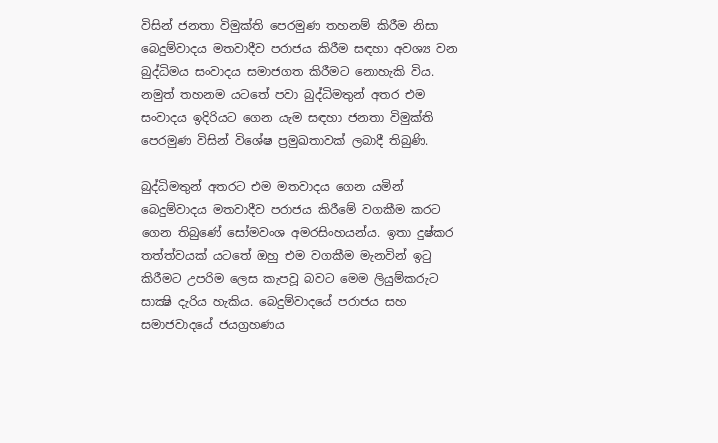විසින් ජනතා විමුක්‌ති පෙරමුණ තහනම් කිරීම නිසා බෙදුම්වාදය මතවාදීව පරාජය කිරීම සඳහා අවශ්‍ය වන බුද්ධිමය සංවාදය සමාජගත කිරීමට නොහැකි විය. නමුත් තහනම යටතේ පවා බුද්ධිමතුන් අතර එම සංවාදය ඉදිරියට ගෙන යැම සඳහා ජනතා විමුක්‌ති පෙරමුණ විසින් විශේෂ ප්‍රමුඛතාවක්‌ ලබාදී තිබුණි.

බුද්ධිමතුන් අතරට එම මතවාදය ගෙන යමින් බෙදුම්වාදය මතවාදීව පරාජය කිරීමේ වගකීම කරට ගෙන තිබුණේ සෝමවංශ අමරසිංහයන්ය. ඉතා දුෂ්කර තත්ත්වයක්‌ යටතේ ඔහු එම වගකීම මැනවින් ඉටු කිරීමට උපරිම ලෙස කැපවූ බවට මෙම ලියුම්කරුට සාක්‍ෂි දැරිය හැකිය. බෙදුම්වාදයේ පරාජය සහ සමාජවාදයේ ජයග්‍රහණය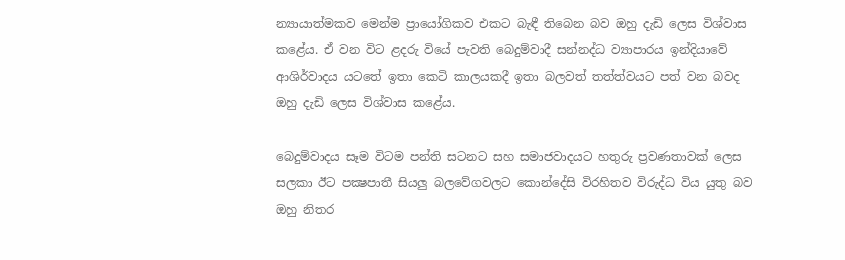න්‍යායාත්මකව මෙන්ම ප්‍රායෝගිකව එකට බැඳී තිබෙන බව ඔහු දැඩි ලෙස විශ්වාස කළේය. ඒ වන විට ළදරු වියේ පැවති බෙදුම්වාදී සන්නද්ධ ව්‍යාපාරය ඉන්දියාවේ ආශිර්වාදය යටතේ ඉතා කෙටි කාලයකදී ඉතා බලවත් තත්ත්වයට පත් වන බවද ඔහු දැඩි ලෙස විශ්වාස කළේය.

බෙදුම්වාදය සෑම විටම පන්ති සටනට සහ සමාජවාදයට හතුරු ප්‍රවණතාවක්‌ ලෙස සලකා ඊට පක්‍ෂපාතී සියලු බලවේගවලට කොන්දේසි විරහිතව විරුද්ධ විය යුතු බව ඔහු නිතර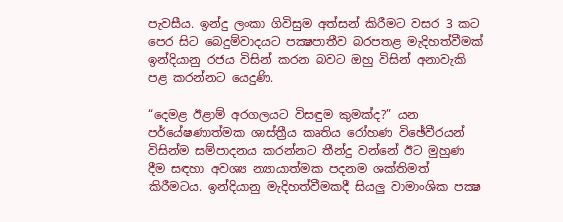පැවසීය. ඉන්දු ලංකා ගිවිසුම අත්සන් කිරීමට වසර 3 කට පෙර සිට බෙදුම්වාදයට පක්‍ෂපාතීව බරපතළ මැදිහත්වීමක්‌ ඉන්දියානු රජය විසින් කරන බවට ඔහු විසින් අනාවැකි පළ කරන්නට යෙදුණි.

“දෙමළ ඊළාම් අරගලයට විසඳුම කුමක්‌ද?” යන පර්යේෂණාත්මක ශාස්‌ත්‍රීය කෘතිය රෝහණ විඡේවීරයන් විසින්ම සම්පාදනය කරන්නට තීන්දු වන්නේ ඊට මුහුණ දීම සඳහා අවශ්‍ය න්‍යායාත්මක පදනම ශක්‌තිමත් කිරීමටය. ඉන්දියානු මැදිහත්වීමකදී සියලු වාමාංශික පක්‍ෂ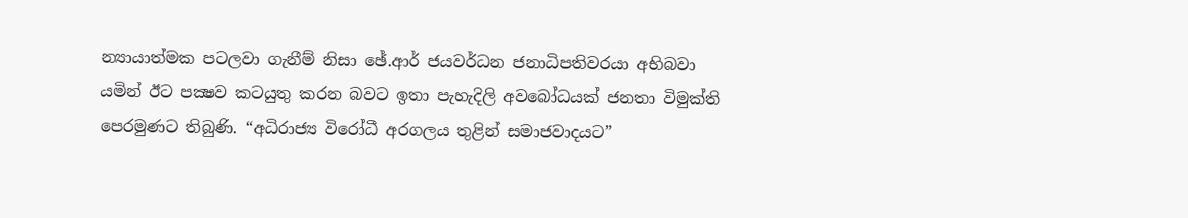න්‍යායාත්මක පටලවා ගැනීම් නිසා ඡේ.ආර් ජයවර්ධන ජනාධිපතිවරයා අභිබවා යමින් ඊට පක්‍ෂව කටයුතු කරන බවට ඉතා පැහැදිලි අවබෝධයක්‌ ජනතා විමුක්‌ති පෙරමුණට තිබුණි. “අධිරාජ්‍ය විරෝධී අරගලය තුළින් සමාජවාදයට”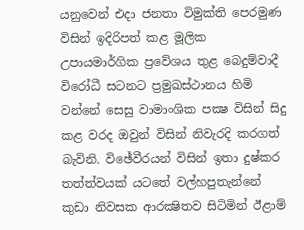යනුවෙන් එදා ජනතා විමුක්‌ති පෙරමුණ විසින් ඉදිරිපත් කළ මූලික උපායමාර්ගික ප්‍රවේශය තුළ බෙදුම්වාදී විරෝධී සටනට ප්‍රමුඛස්‌ථානය හිමි වන්නේ සෙසු වාමාංශික පක්‍ෂ විසින් සිදු කළ වරද ඔවුන් විසින් නිවැරදි කරගත් බැවිනි. විඡේවීරයන් විසින් ඉතා දුෂ්කර තත්ත්වයක්‌ යටතේ වල්හපුතැන්නේ කුඩා නිවසක ආරක්‍ෂිතව සිටිමින් ඊළාම්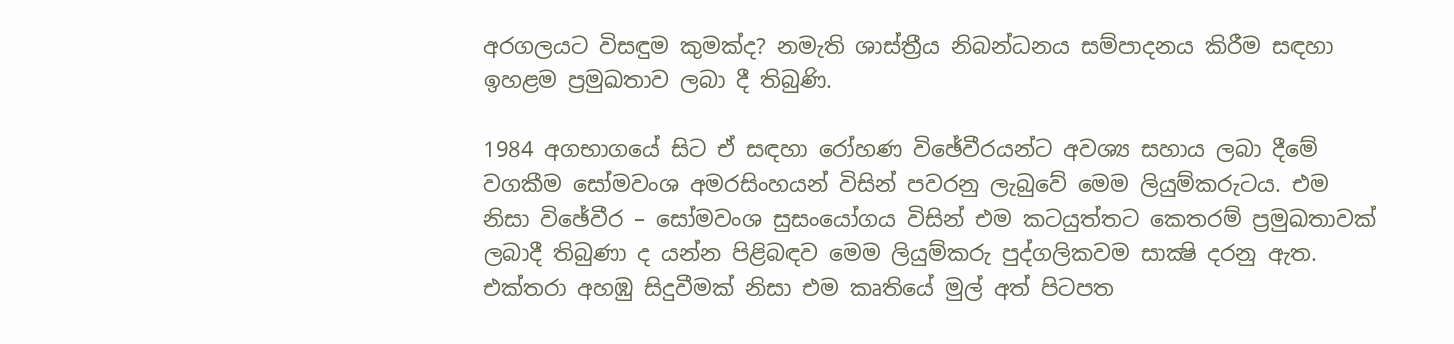අරගලයට විසඳුම කුමක්‌ද? නමැති ශාස්‌ත්‍රීය නිබන්ධනය සම්පාදනය කිරීම සඳහා ඉහළම ප්‍රමුඛතාව ලබා දී තිබුණි.

1984 අගභාගයේ සිට ඒ සඳහා රෝහණ විඡේවීරයන්ට අවශ්‍ය සහාය ලබා දීමේ වගකීම සෝමවංශ අමරසිංහයන් විසින් පවරනු ලැබුවේ මෙම ලියුම්කරුටය. එම නිසා විඡේවීර – සෝමවංශ සුසංයෝගය විසින් එම කටයුත්තට කෙතරම් ප්‍රමුඛතාවක්‌ ලබාදී තිබුණා ද යන්න පිළිබඳව මෙම ලියුම්කරු පුද්ගලිකවම සාක්‍ෂි දරනු ඇත. එක්‌තරා අහඹු සිදුවීමක්‌ නිසා එම කෘතියේ මුල් අත් පිටපත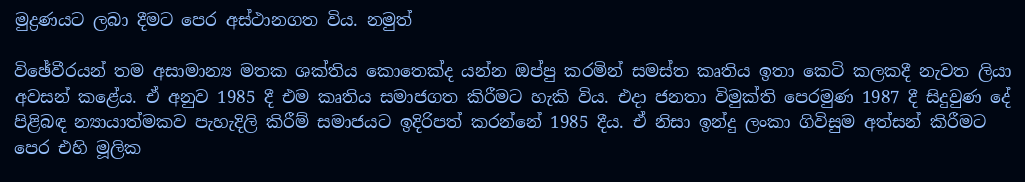මුද්‍රණයට ලබා දීමට පෙර අස්‌ථානගත විය. නමුත්

විඡේවීරයන් තම අසාමාන්‍ය මතක ශක්‌තිය කොතෙක්‌ද යන්න ඔප්පු කරමින් සමස්‌ත කෘතිය ඉතා කෙටි කලකදී නැවත ලියා අවසන් කළේය. ඒ අනුව 1985 දී එම කෘතිය සමාජගත කිරීමට හැකි විය. එදා ජනතා විමුක්‌ති පෙරමුණ 1987 දී සිදුවුණ දේ පිළිබඳ න්‍යායාත්මකව පැහැදිලි කිරීම් සමාජයට ඉදිරිපත් කරන්නේ 1985 දීය. ඒ නිසා ඉන්දු ලංකා ගිවිසුම අත්සන් කිරීමට පෙර එහි මූලික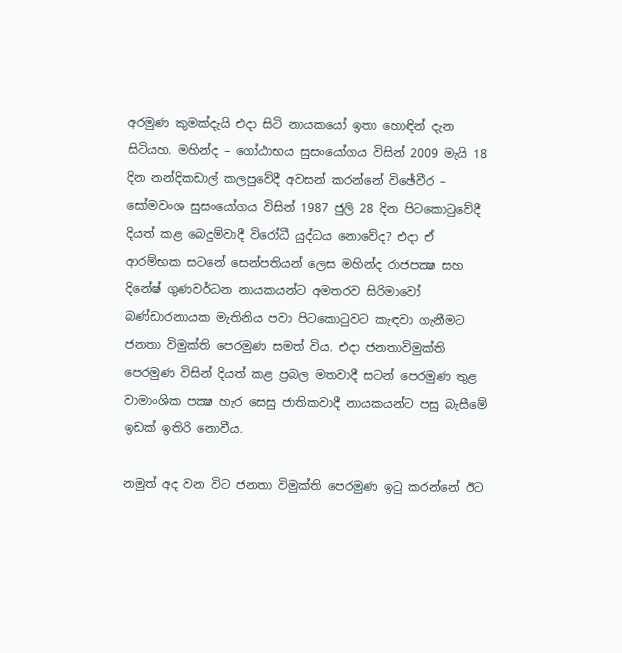අරමුණ කුමක්‌දැයි එදා සිටි නායකයෝ ඉතා හොඳින් දැන සිටියහ. මහින්ද – ගෝඨාභය සුසංයෝගය විසින් 2009 මැයි 18 දින නන්දිකඩාල් කලපුවේදී අවසන් කරන්නේ විඡේවීර – සෝමවංශ සුසංයෝගය විසින් 1987 ජුලි 28 දින පිටකොටුවේදී දියත් කළ බෙදුම්වාදී විරෝධී යුද්ධය නොවේද? එදා ඒ ආරම්භක සටනේ සෙන්පතියන් ලෙස මහින්ද රාජපක්‍ෂ සහ දිනේෂ් ගුණවර්ධන නායකයන්ට අමතරව සිරිමාවෝ බණ්‌ඩාරනායක මැතිනිය පවා පිටකොටුවට කැඳවා ගැනීමට ජනතා විමුක්‌ති පෙරමුණ සමත් විය. එදා ජනතාවිමුක්‌ති පෙරමුණ විසින් දියත් කළ ප්‍රබල මතවාදී සටන් පෙරමුණ තුළ වාමාංශික පක්‍ෂ හැර සෙසු ජාතිකවාදී නායකයන්ට පසු බැසීමේ ඉඩක්‌ ඉතිරි නොවීය.

නමුත් අද වන විට ජනතා විමුක්‌ති පෙරමුණ ඉටු කරන්නේ ඊට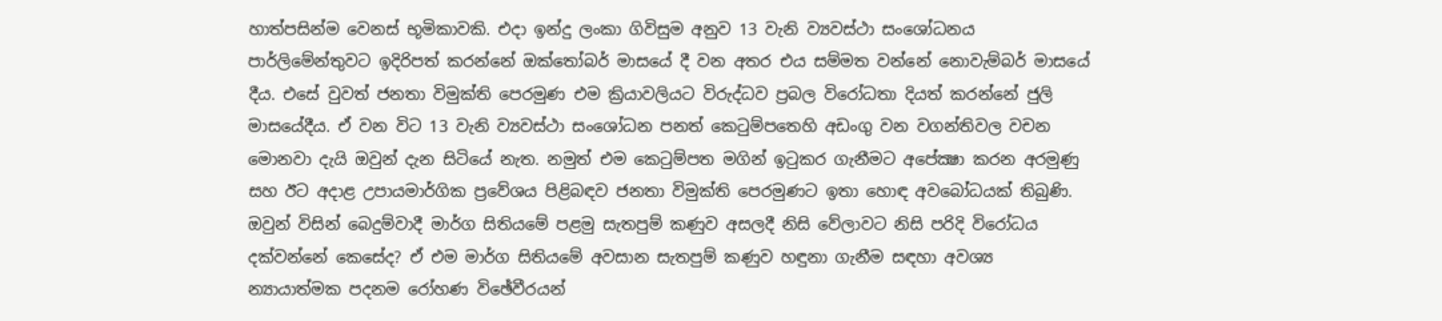හාත්පසින්ම වෙනස්‌ භූමිකාවකි. එදා ඉන්දු ලංකා ගිවිසුම අනුව 13 වැනි ව්‍යවස්‌ථා සංශෝධනය පාර්ලිමේන්තුවට ඉදිරිපත් කරන්නේ ඔක්‌තෝබර් මාසයේ දී වන අතර එය සම්මත වන්නේ නොවැම්බර් මාසයේ දීය. එසේ වුවත් ජනතා විමුක්‌ති පෙරමුණ එම ක්‍රියාවලියට විරුද්ධව ප්‍රබල විරෝධතා දියත් කරන්නේ ජුලි මාසයේදීය. ඒ වන විට 13 වැනි ව්‍යවස්‌ථා සංශෝධන පනත් කෙටුම්පතෙහි අඩංගු වන වගන්තිවල වචන මොනවා දැයි ඔවුන් දැන සිටියේ නැත. නමුත් එම කෙටුම්පත මගින් ඉටුකර ගැනීමට අපේක්‍ෂා කරන අරමුණු සහ ඊට අදාළ උපායමාර්ගික ප්‍රවේශය පිළිබඳව ජනතා විමුක්‌ති පෙරමුණට ඉතා හොඳ අවබෝධයක්‌ තිබුණි. ඔවුන් විසින් බෙදුම්වාදී මාර්ග සිතියමේ පළමු සැතපුම් කණුව අසලදී නිසි වේලාවට නිසි පරිදි විරෝධය දක්‌වන්නේ කෙසේද? ඒ එම මාර්ග සිතියමේ අවසාන සැතපුම් කණුව හඳුනා ගැනීම සඳහා අවශ්‍ය න්‍යායාත්මක පදනම රෝහණ විඡේවීරයන්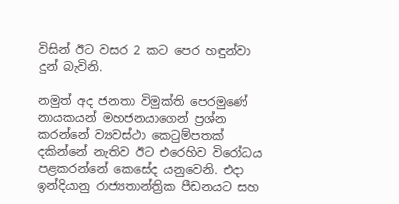විසින් ඊට වසර 2 කට පෙර හඳුන්වා දුන් බැවිනි.

නමුත් අද ජනතා විමුක්‌ති පෙරමුණේ නායකයන් මහජනයාගෙන් ප්‍රශ්න කරන්නේ ව්‍යවස්‌ථා කෙටුම්පතක්‌ දකින්නේ නැතිව ඊට එරෙහිව විරෝධය පළකරන්නේ කෙසේද යනුවෙනි. එදා ඉන්දියානු රාජ්‍යතාන්ත්‍රික පීඩනයට සහ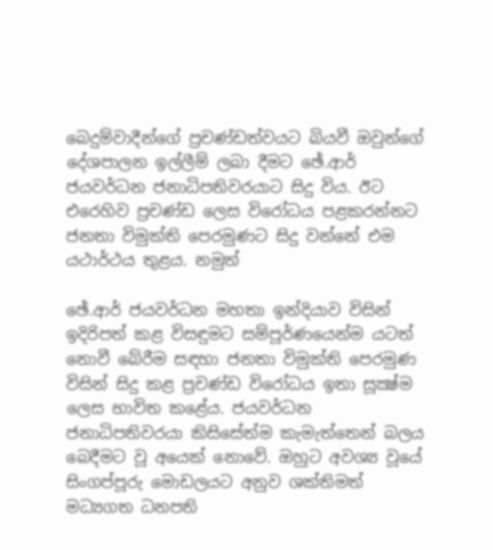බෙදුම්වාදීන්ගේ ප්‍රචණ්‌ඩත්වයට බියවී ඔවුන්ගේ දේශපාලන ඉල්ලීම් ලබා දීමට ඡේ.ආර් ජයවර්ධන ජනාධිපතිවරයාට සිදු විය. ඊට එරෙහිව ප්‍රචණ්‌ඩ ලෙස විරෝධය පළකරන්නට ජනතා විමුක්‌ති පෙරමුණට සිදු වන්නේ එම යථාර්ථය තුළය. නමුත්

ඡේ.ආර් ජයවර්ධන මහතා ඉන්දියාව විසින් ඉදිරිපත් කළ විසඳුමට සම්පූර්ණයෙන්ම යටත් නොවී බේරීම සඳහා ජනතා විමුක්‌ති පෙරමුණ විසින් සිදු කළ ප්‍රචණ්‌ඩ විරෝධය ඉතා සූක්‍ෂ්ම ලෙස භාවිත කළේය. ජයවර්ධන ජනාධිපතිවරයා කිසිසේත්ම කැමැත්තෙන් බලය බෙදීමට වූ අයෙක්‌ නොවේ. ඔහුට අවශ්‍ය වූයේ සිංගප්පූරු මොඩලයට අනුව ශක්‌තිමත් මධ්‍යගත ධනපති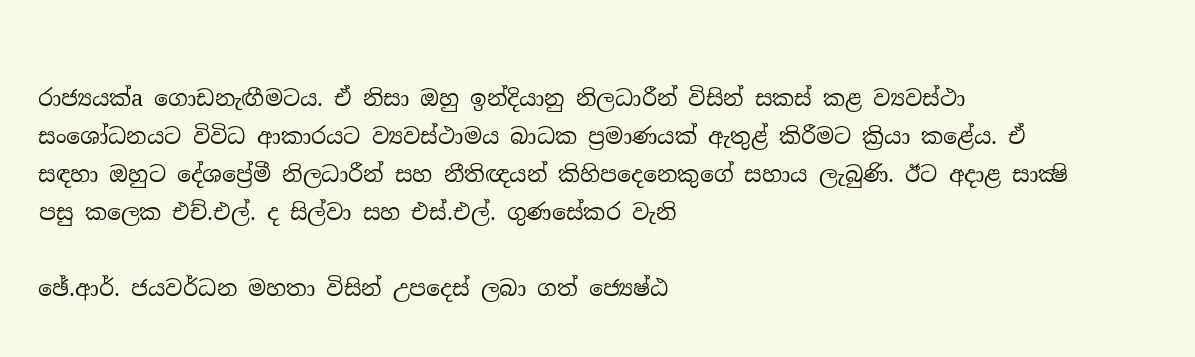රාජ්‍යයක්‌a ගොඩනැඟීමටය. ඒ නිසා ඔහු ඉන්දියානු නිලධාරීන් විසින් සකස්‌ කළ ව්‍යවස්‌ථා සංශෝධනයට විවිධ ආකාරයට ව්‍යවස්‌ථාමය බාධක ප්‍රමාණයක්‌ ඇතුළ් කිරීමට ක්‍රියා කළේය. ඒ සඳහා ඔහුට දේශප්‍රේමී නිලධාරීන් සහ නීතිඥයන් කිහිපදෙනෙකුගේ සහාය ලැබුණි. ඊට අදාළ සාක්‍ෂි පසු කලෙක එච්.එල්. ද සිල්වා සහ එස්‌.එල්. ගුණසේකර වැනි

ඡේ.ආර්. ජයවර්ධන මහතා විසින් උපදෙස්‌ ලබා ගත් ජ්‍යෙෂ්ඨ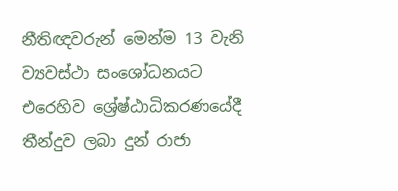නීතිඥවරුන් මෙන්ම 13 වැනි ව්‍යවස්‌ථා සංශෝධනයට එරෙහිව ශ්‍රේෂ්ඨාධිකරණයේදී තීන්දුව ලබා දුන් රාජා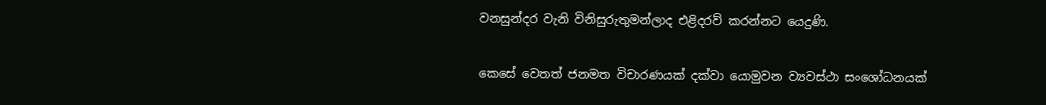වනසුන්දර වැනි විනිසුරුතුමන්ලාද එළිදරව් කරන්නට යෙදුණි.

කෙසේ වෙතත් ජනමත විචාරණයක්‌ දක්‌වා යොමුවන ව්‍යවස්‌ථා සංශෝධනයක්‌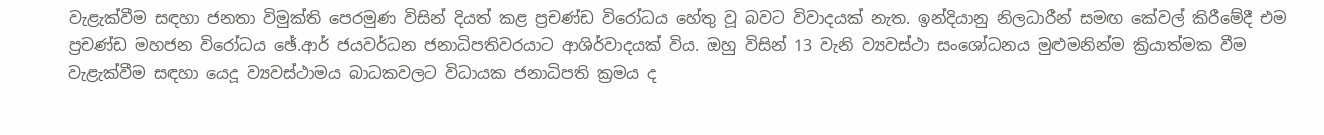වැළැක්‌වීම සඳහා ජනතා විමුක්‌ති පෙරමුණ විසින් දියත් කළ ප්‍රචණ්‌ඩ විරෝධය හේතු වූ බවට විවාදයක්‌ නැත. ඉන්දියානු නිලධාරීන් සමඟ කේවල් කිරීමේදී එම ප්‍රචණ්‌ඩ මහජන විරෝධය ඡේ.ආර් ජයවර්ධන ජනාධිපතිවරයාට ආශිර්වාදයක්‌ විය. ඔහු විසින් 13 වැනි ව්‍යවස්‌ථා සංශෝධනය මුළුමනින්ම ක්‍රියාත්මක වීම වැළැක්‌වීම සඳහා යෙදූ ව්‍යවස්‌ථාමය බාධකවලට විධායක ජනාධිපති ක්‍රමය ද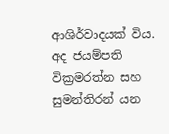ආශිර්වාදයක්‌ විය. අද ජයම්පති වික්‍රමරත්න සහ සුමන්තිරන් යන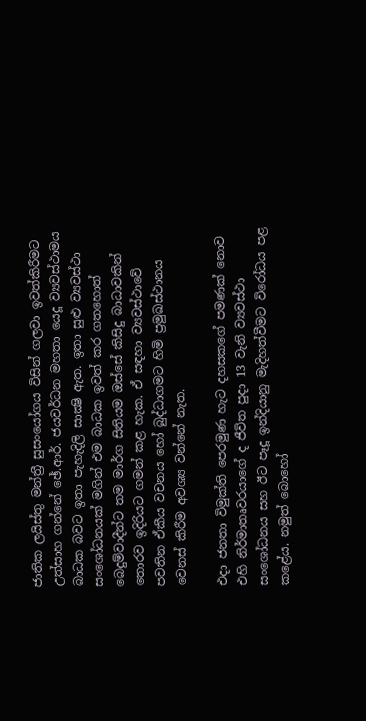ජාතික ලයිස්‌තු මන්ත්‍රී සුසංයෝගය විසින් ගලවා ඉවත්කිරීමට උත්සාහ ගන්නේ ඡේ.ආර්. ජයවර්ධන මහතා යෙදූ ව්‍යවස්‌ථාමය බාධක බවට ඉතා පැහැදිලි සාක්‍ෂි ඇත. ඉතා සුළු ව්‍යවස්‌ථා සංශෝධනයක්‌ මගින් එම බාධක ඉවත් කර ගතහොත් බෙදුම්වාදීන්ට තම මාර්ග සිතියම ඔස්‌සේ කිසිදු බාධාවකින් තොරව ඉදිරියට ගමන් කළ හැක. ඒ සඳහා ව්‍යවස්‌ථාවේ පවතින ඒකීය වචනය හෝ බුද්ධාගමට හිමි ප්‍රමුඛස්‌ථානය වෙනස්‌ කිරීම අවශ්‍ය වන්නේ නැත.

එදා ජනතා විමුක්‌ති පෙරමුණ හැට දහසකගේ පමණක්‌ නොව එහි නිර්මාතෘවරයාගේ ද ජීවිත පුදා 13 වැනි ව්‍යවස්‌ථා සංශෝධනය සහ ඊට පෑදූ ඉන්දියානු මැදිහත්වීමට විරෝධය පළ කළේය. නමුත් බොහෝ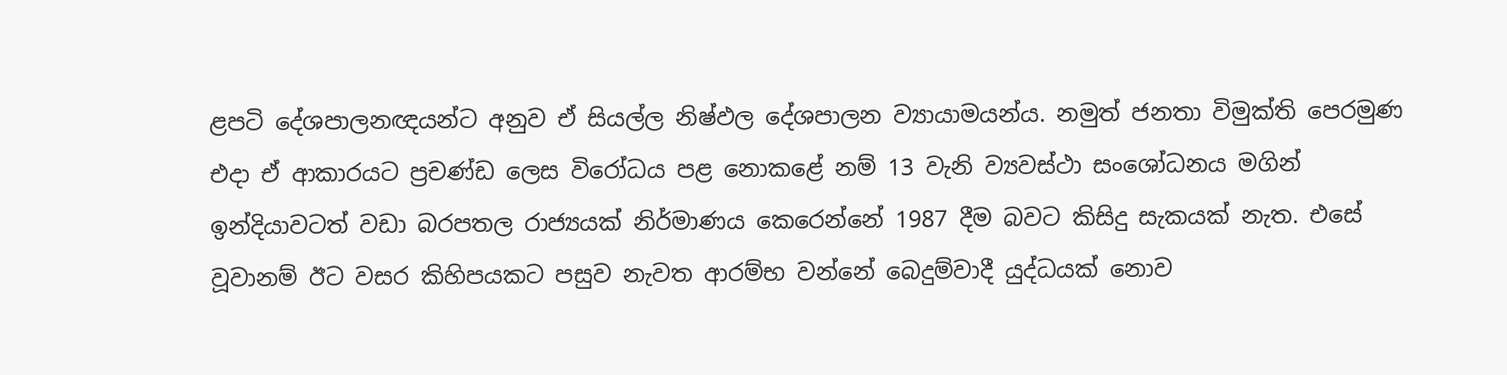ළපටි දේශපාලනඥයන්ට අනුව ඒ සියල්ල නිෂ්ඵල දේශපාලන ව්‍යායාමයන්ය. නමුත් ජනතා විමුක්‌ති පෙරමුණ එදා ඒ ආකාරයට ප්‍රචණ්‌ඩ ලෙස විරෝධය පළ නොකළේ නම් 13 වැනි ව්‍යවස්‌ථා සංශෝධනය මගින් ඉන්දියාවටත් වඩා බරපතල රාජ්‍යයක්‌ නිර්මාණය කෙරෙන්නේ 1987 දීම බවට කිසිදු සැකයක්‌ නැත. එසේ වූවානම් ඊට වසර කිහිපයකට පසුව නැවත ආරම්භ වන්නේ බෙදුම්වාදී යුද්ධයක්‌ නොව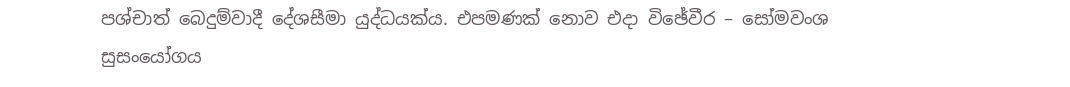පශ්චාත් බෙදුම්වාදී දේශසීමා යුද්ධයක්‌ය. එපමණක්‌ නොව එදා විඡේවීර – සෝමවංශ සුසංයෝගය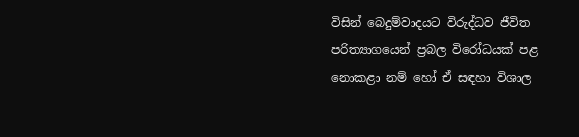විසින් බෙදුම්වාදයට විරුද්ධව ජීවිත පරිත්‍යාගයෙන් ප්‍රබල විරෝධයක්‌ පළ නොකළා නම් හෝ ඒ සඳහා විශාල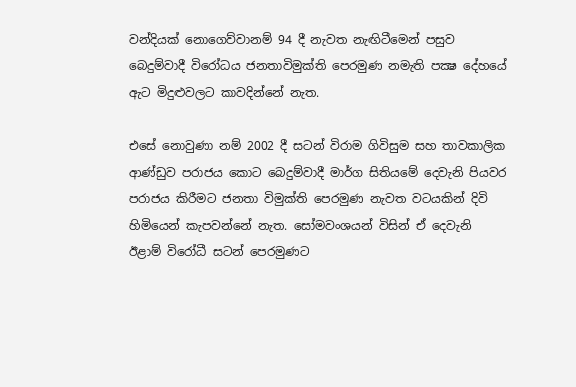වන්දියක්‌ නොගෙව්වානම් 94 දී නැවත නැඟිටීමෙන් පසුව බෙදුම්වාදී විරෝධය ජනතාවිමුක්‌ති පෙරමුණ නමැති පක්‍ෂ දේහයේ ඇට මිදුළුවලට කාවදින්නේ නැත.

එසේ නොවුණා නම් 2002 දී සටන් විරාම ගිවිසුම සහ තාවකාලික ආණ්‌ඩුව පරාජය කොට බෙදුම්වාදී මාර්ග සිතියමේ දෙවැනි පියවර පරාජය කිරීමට ජනතා විමුක්‌ති පෙරමුණ නැවත වටයකින් දිවි හිමියෙන් කැපවන්නේ නැත. සෝමවංශයන් විසින් ඒ දෙවැනි ඊළාම් විරෝධී සටන් පෙරමුණට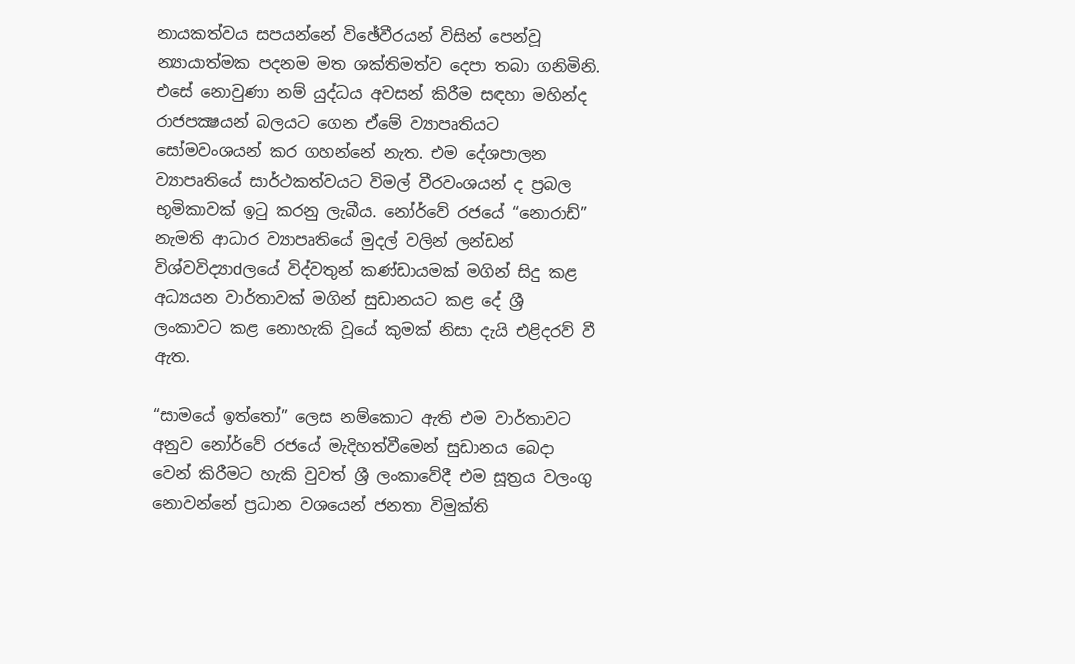නායකත්වය සපයන්නේ විඡේවීරයන් විසින් පෙන්වූ න්‍යායාත්මක පදනම මත ශක්‌තිමත්ව දෙපා තබා ගනිමිනි. එසේ නොවුණා නම් යුද්ධය අවසන් කිරීම සඳහා මහින්ද රාජපක්‍ෂයන් බලයට ගෙන ඒමේ ව්‍යාපෘතියට සෝමවංශයන් කර ගහන්නේ නැත. එම දේශපාලන ව්‍යාපෘතියේ සාර්ථකත්වයට විමල් වීරවංශයන් ද ප්‍රබල භූමිකාවක්‌ ඉටු කරනු ලැබීය. නෝර්වේ රජයේ “නොරාඩ්” නැමති ආධාර ව්‍යාපෘතියේ මුදල් වලින් ලන්ඩන් විශ්වවිද්‍යාdලයේ විද්වතුන් කණ්‌ඩායමක්‌ මගින් සිදු කළ අධ්‍යයන වාර්තාවක්‌ මගින් සුඩානයට කළ දේ ශ්‍රී ලංකාවට කළ නොහැකි වූයේ කුමක්‌ නිසා දැයි එළිදරව් වී ඇත.

“සාමයේ ඉත්තෝ” ලෙස නම්කොට ඇති එම වාර්තාවට අනුව නෝර්වේ රජයේ මැදිහත්වීමෙන් සුඩානය බෙදා වෙන් කිරීමට හැකි වුවත් ශ්‍රී ලංකාවේදී එම සූත්‍රය වලංගු නොවන්නේ ප්‍රධාන වශයෙන් ජනතා විමුක්‌ති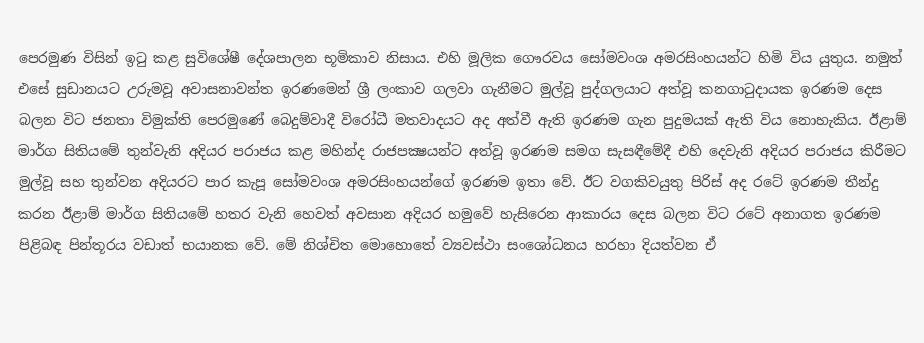පෙරමුණ විසින් ඉටු කළ සුවිශේෂී දේශපාලන භූමිකාව නිසාය. එහි මූලික ගෞරවය සෝමවංශ අමරසිංහයන්ට හිමි විය යුතුය. නමුත් එසේ සුඩානයට උරුමවූ අවාසනාවන්ත ඉරණමෙන් ශ්‍රී ලංකාව ගලවා ගැනීමට මුල්වූ පුද්ගලයාට අත්වූ කනගාටුදායක ඉරණම දෙස බලන විට ජනතා විමුක්‌ති පෙරමුණේ බෙදුම්වාදී විරෝධී මතවාදයට අද අත්වී ඇති ඉරණම ගැන පුදුමයක්‌ ඇති විය නොහැකිය. ඊළාම් මාර්ග සිතියමේ තුන්වැනි අදියර පරාජය කළ මහින්ද රාජපක්‍ෂයන්ට අත්වූ ඉරණම සමග සැසඳීමේදී එහි දෙවැනි අදියර පරාජය කිරීමට මුල්වූ සහ තුන්වන අදියරට පාර කැපූ සෝමවංශ අමරසිංහයන්ගේ ඉරණම ඉතා වේ. ඊට වගකිවයුතු පිරිස්‌ අද රටේ ඉරණම තීන්දු කරන ඊළාම් මාර්ග සිතියමේ හතර වැනි හෙවත් අවසාන අදියර හමුවේ හැසිරෙන ආකාරය දෙස බලන විට රටේ අනාගත ඉරණම පිළිබඳ පින්තූරය වඩාත් භයානක වේ. මේ නිශ්චිත මොහොතේ ව්‍යවස්‌ථා සංශෝධනය හරහා දියත්වන ඒ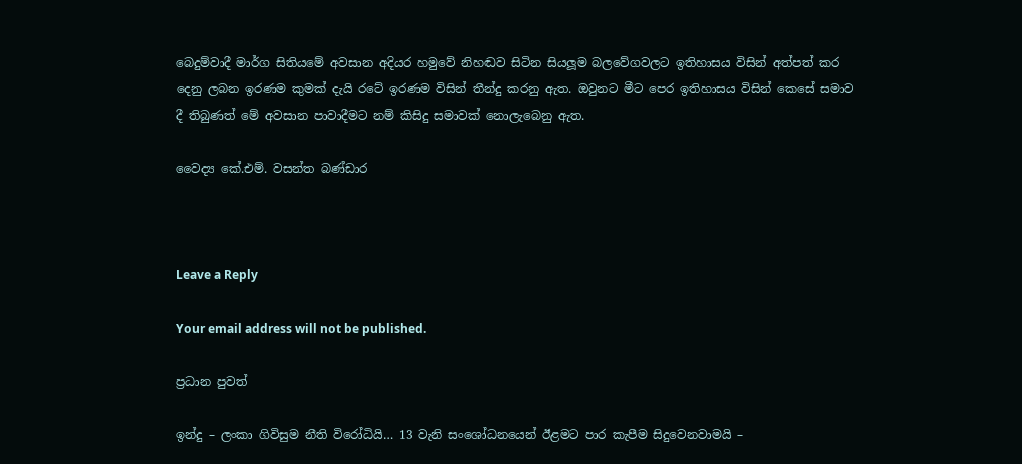බෙදුම්වාදී මාර්ග සිතියමේ අවසාන අදියර හමුවේ නිහඬව සිටින සියලූම බලවේගවලට ඉතිහාසය විසින් අත්පත් කර දෙනු ලබන ඉරණම කුමක්‌ දැයි රටේ ඉරණම විසින් තීන්දු කරනු ඇත. ඔවුනට මීට පෙර ඉතිහාසය විසින් කෙසේ සමාව දී තිබුණත් මේ අවසාන පාවාදීමට නම් කිසිදු සමාවක්‌ නොලැබෙනු ඇත.

වෛද්‍ය කේ.එම්. වසන්ත බණ්‌ඩාර



Leave a Reply

Your email address will not be published.

ප්‍රධාන පුවත්

ඉන්දු – ලංකා ගිවිසුම නීති විරෝධියි… 13 වැනි සංශෝධනයෙන් ඊළමට පාර කැපීම සිදුවෙනවාමයි –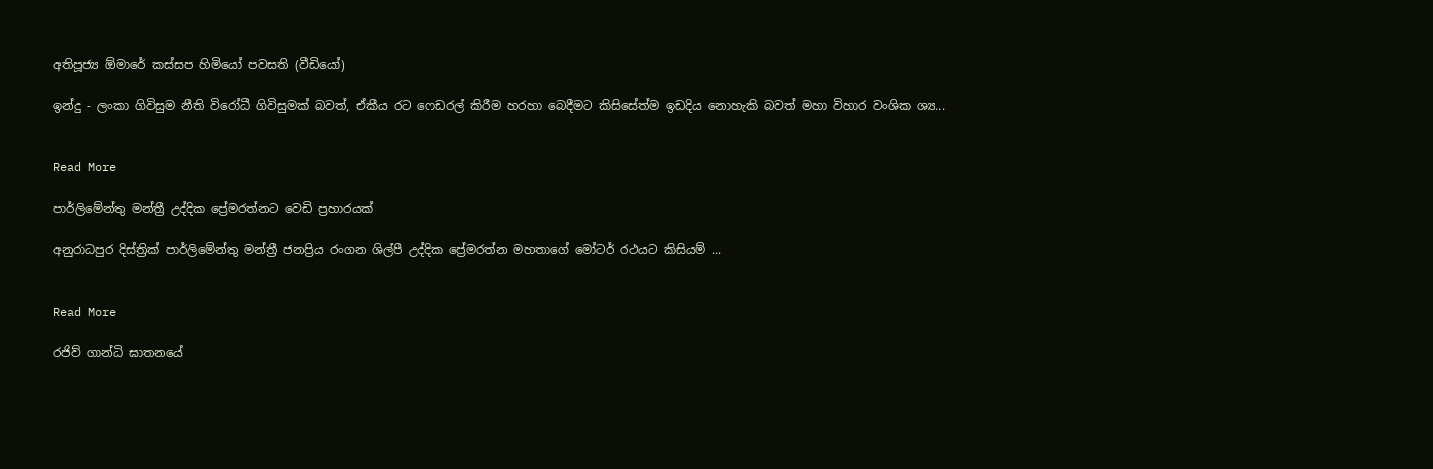අතිපූජ්‍ය ඕමාරේ කස්සප හිමියෝ පවසති (වීඩියෝ)

ඉන්දු - ලංකා ගිවිසුම නීති විරෝධී ගිවිසුමක් බවත්, ඒකීය රට ෆෙඩරල් කිරීම හරහා බෙදීමට කිසිසේත්ම ඉඩදිය නොහැකි බවත් මහා විහාර වංශික ශ්‍ය...


Read More

පාර්ලිමේන්තු මන්ත්‍රී උද්දික ප්‍රේමරත්නට වෙඩි ප්‍රහාරයක්

අනුරාධපුර දිස්ත්‍රික් පාර්ලිමේන්තු මන්ත්‍රී ජනප්‍රිය රංගන ශිල්පී උද්දික ප්‍රේමරත්න මහතාගේ මෝටර් රථයට කිසියම් ...


Read More

රජිව් ගාන්ධි ඝාතනයේ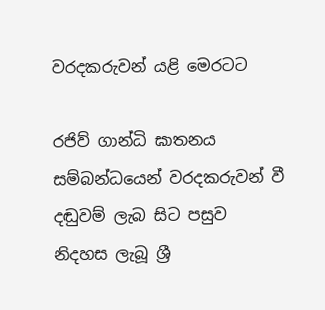වරදකරුවන් යළි මෙරටට

රජිව් ගාන්ධි ඝාතනය සම්බන්ධයෙන් වරදකරුවන් වී දඬුවම් ලැබ සිට පසුව නිදහස ලැබූ ශ්‍රී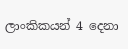ලාංකිකයන් 4 දෙනා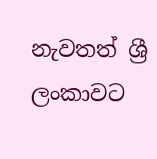නැවතත් ශ්‍රී ලංකාවට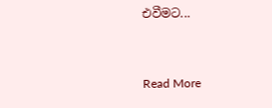එවීමට...


Read More